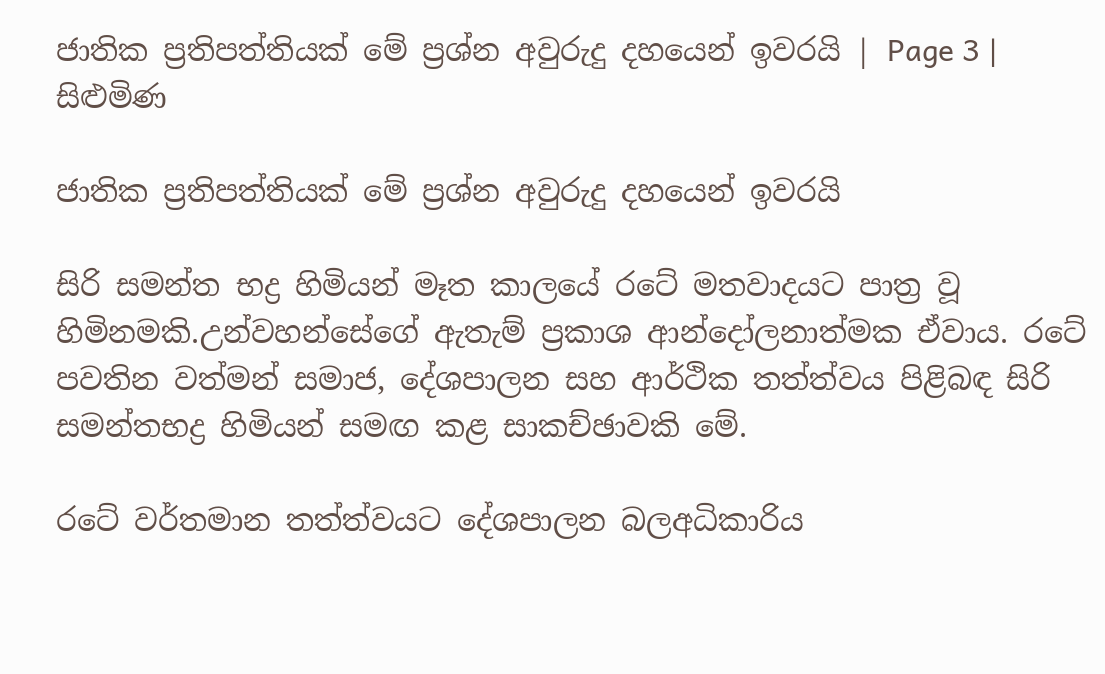ජාතික ප්‍රතිපත්තියක් මේ ප්‍රශ්න අවුරුදු දහයෙන් ඉවරයි | Page 3 | සිළුමිණ

ජාතික ප්‍රතිපත්තියක් මේ ප්‍රශ්න අවුරුදු දහයෙන් ඉවරයි

සිරි සමන්ත භද්‍ර හිමියන් මෑත කාලයේ රටේ මතවාදයට පාත්‍ර වූ හිමිනමකි.උන්වහන්සේගේ ඇතැම් ප්‍රකාශ ආන්දෝලනාත්මක ඒවාය. රටේ පවතින වත්මන් සමාජ, දේශපාලන සහ ආර්ථික තත්ත්වය පිළිබඳ සිරි සමන්තභද්‍ර හිමියන් සමඟ කළ සාකච්ඡාවකි මේ.

රටේ වර්තමාන තත්ත්වයට දේශපාලන බලඅධිකාරිය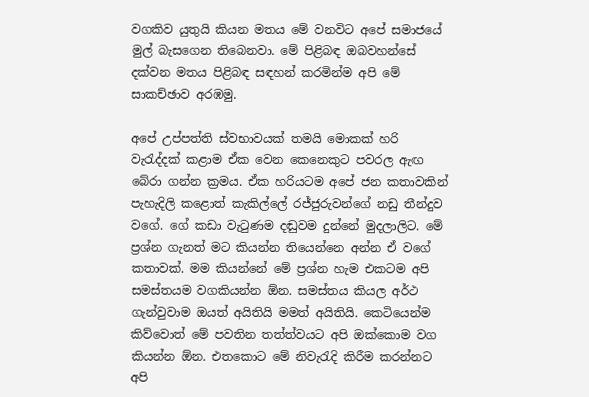වගකිව යුතුයි කියන මතය මේ වනවිට අපේ සමාජයේ මුල් බැසගෙන තිබෙනවා. මේ පිළිබඳ ඔබවහන්සේ දක්වන මතය පිළිබඳ සඳහන් කරමින්ම අපි මේ සාකච්ඡාව අරඹමු.

අපේ උප්පත්ති ස්වභාවයක් තමයි මොකක් හරි වැරැද්දක් කළාම ඒක වෙන කෙනෙකුට පවරල ඇඟ බේරා ගන්න ක්‍රමය. ඒක හරියටම අපේ ජන කතාවකින් පැහැදිලි කළොත් කැකිල්ලේ රජ්ජුරුවන්ගේ නඩු තීන්දුව වගේ. ගේ කඩා වැටුණම දඬුවම දුන්නේ මුදලාලිට. මේ ප්‍රශ්න ගැනත් මට කියන්න තියෙන්නෙ අන්න ඒ වගේ කතාවක්. මම කියන්නේ මේ ප්‍රශ්න හැම එකටම අපි සමස්තයම වගකියන්න ඕන. සමස්තය කියල අර්ථ ගැන්වුවාම ඔයත් අයිතියි මමත් අයිතියි. කෙටියෙන්ම කිව්වොත් මේ පවතින තත්ත්වයට අපි ඔක්කොම වග කියන්න ඕන. එතකොට මේ නිවැරැදි කිරීම කරන්නට අපි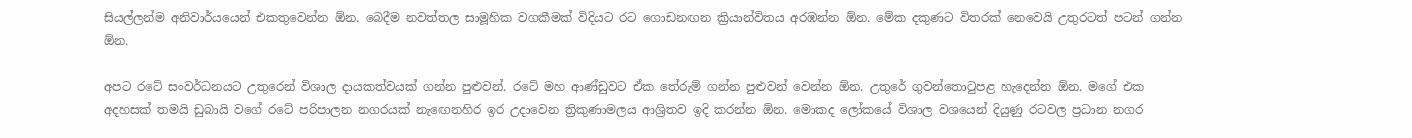සියල්ලන්ම අනිවාර්යයෙන් එකතුවෙන්න ඕන. බෙදීම නවත්තල සාමූහික වගකීමක් විදියට රට ගොඩනඟන ක්‍රියාන්විතය අරඹන්න ඕන. මේක දකුණට විතරක් නෙවෙයි උතුරටත් පටන් ගන්න ඕන.

අපට රටේ සංවර්ධනයට උතුරෙන් විශාල දායකත්වයක් ගන්න පුළුවන්. රටේ මහ ආණ්ඩුවට ඒක තේරුම් ගන්න පුළුවන් වෙන්න ඕන. උතුරේ ගුවන්තොටුපළ හැදෙන්න ඕන. මගේ එක අදහසක් තමයි ඩුබායි වගේ රටේ පරිපාලන නගරයක් නැඟෙනහිර ඉර උදාවෙන ත්‍රිකුණාමලය ආශ්‍රිතව ඉදි කරන්න ඕන. මොකද ලෝකයේ විශාල වශයෙන් දියුණු රටවල ප්‍රධාන නගර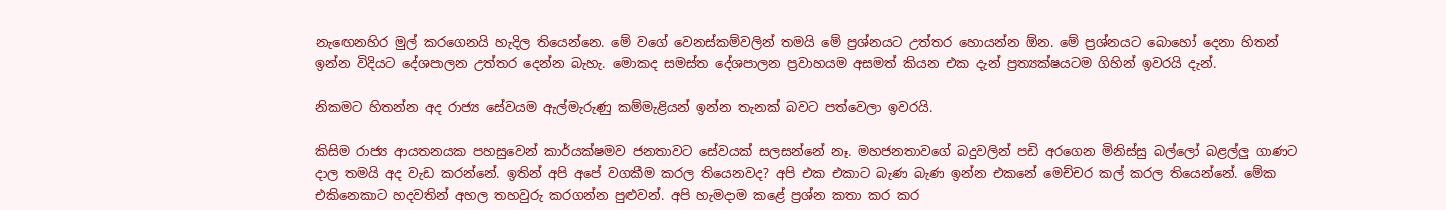නැඟෙනහිර මුල් කරගෙනයි හැදිල තියෙන්නෙ. මේ වගේ වෙනස්කම්වලින් තමයි මේ ප්‍රශ්නයට උත්තර හොයන්න ඕන. මේ ප්‍රශ්නයට බොහෝ දෙනා හිතන් ඉන්න විදියට දේශපාලන උත්තර දෙන්න බැහැ. මොකද සමස්ත දේශපාලන ප්‍රවාහයම අසමත් කියන එක දැන් ප්‍රත්‍යක්ෂයටම ගිහින් ඉවරයි දැන්.

නිකමට හිතන්න අද රාජ්‍ය සේවයම ඇල්මැරුණු කම්මැළියන් ඉන්න තැනක් බවට පත්වෙලා ඉවරයි.

කිසිම රාජ්‍ය ආයතනයක පහසුවෙන් කාර්යක්ෂමව ජනතාවට සේවයක් සලසන්නේ නෑ. මහජනතාවගේ බදුවලින් පඩි අරගෙන මිනිස්සු බල්ලෝ බළල්ලු ගාණට දාල තමයි අද වැඩ කරන්නේ. ඉතින් අපි අපේ වගකීම කරල තියෙනවද? අපි එක එකාට බැණ බැණ ඉන්න එකනේ මෙච්චර කල් කරල තියෙන්නේ. මේක එකිනෙකාට හදවතින් අහල තහවුරු කරගන්න පුළුවන්. අපි හැමදාම කළේ ප්‍රශ්න කතා කර කර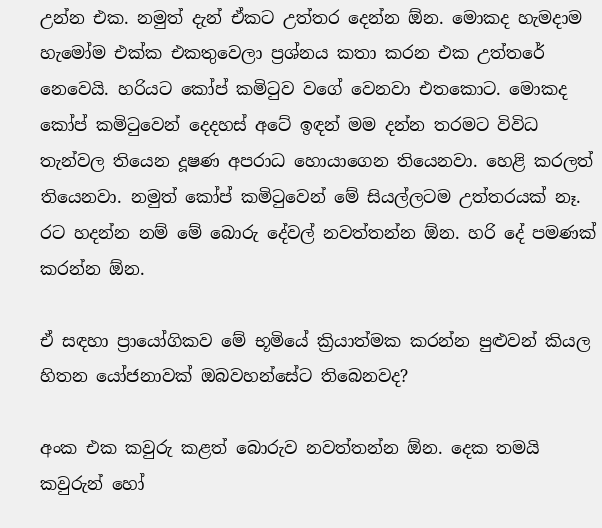උන්න එක. නමුත් දැන් ඒකට උත්තර දෙන්න ඕන. මොකද හැමදාම හැමෝම එක්ක එකතුවෙලා ප්‍රශ්නය කතා කරන එක උත්තරේ නෙවෙයි. හරියට කෝප් කමිටුව වගේ වෙනවා එතකොට. මොකද කෝප් කමිටුවෙන් දෙදහස් අටේ ඉඳන් මම දන්න තරමට විවිධ තැන්වල තියෙන දූෂණ අපරාධ හොයාගෙන තියෙනවා. හෙළි කරලත් තියෙනවා. නමුත් කෝප් කමිටුවෙන් මේ සියල්ලටම උත්තරයක් නෑ. රට හදන්න නම් මේ බොරු දේවල් නවත්තන්න ඕන. හරි දේ පමණක් කරන්න ඕන.

ඒ සඳහා ප්‍රායෝගිකව මේ භූමියේ ක්‍රියාත්මක කරන්න පුළුවන් කියල හිතන යෝජනාවක් ඔබවහන්සේට තිබෙනවද?

අංක එක කවුරු කළත් බොරුව නවත්තන්න ඕන. දෙක තමයි කවුරුන් හෝ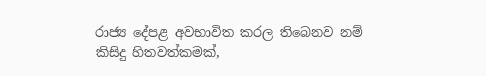රාජ්‍ය දේපළ අවභාවිත කරල තිබෙනව නම් කිසිදු හිතවත්කමක්,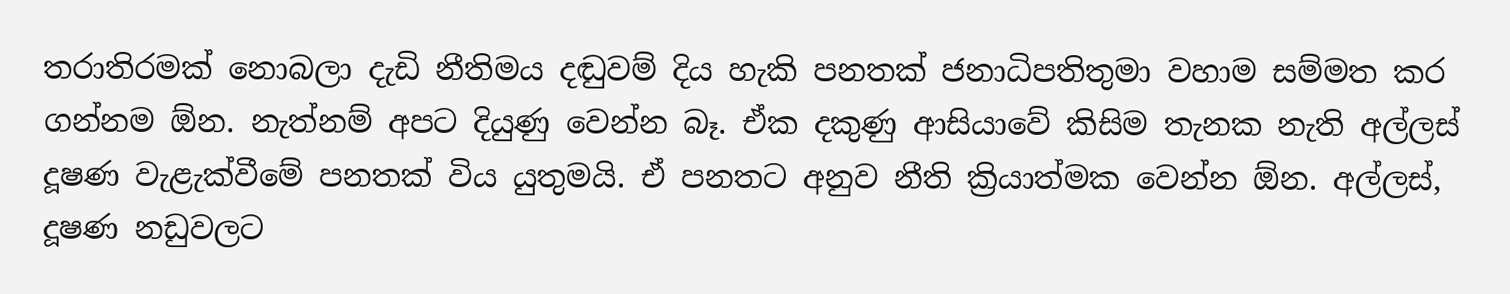තරාතිරමක් නොබලා දැඩි නීතිමය දඬුවම් දිය හැකි පනතක් ජනාධිපතිතුමා වහාම සම්මත කර ගන්නම ඕන. නැත්නම් අපට දියුණු වෙන්න බෑ. ඒක දකුණු ආසියාවේ කිසිම තැනක නැති අල්ලස් දූෂණ වැළැක්වීමේ පනතක් විය යුතුමයි. ඒ පනතට අනුව නීති ක්‍රියාත්මක වෙන්න ඕන. අල්ලස්, දූෂණ නඩුවලට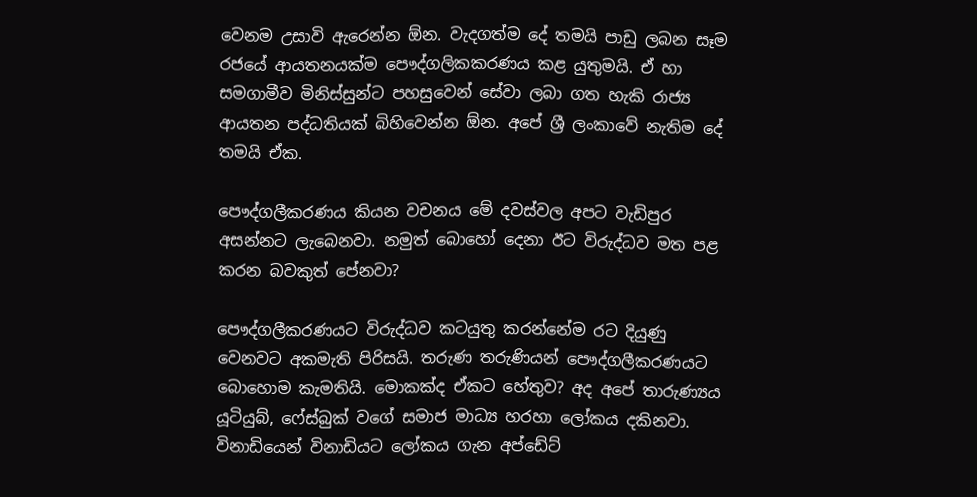වෙනම උසාවි ඇරෙන්න ඕන. වැදගත්ම දේ තමයි පාඩු ලබන සෑම රජයේ ආයතනයක්ම පෞද්ගලිකකරණය කළ යුතුමයි. ඒ හා සමගාමීව මිනිස්සුන්ට පහසුවෙන් සේවා ලබා ගත හැකි රාජ්‍ය ආයතන පද්ධතියක් බිහිවෙන්න ඕන. අපේ ශ්‍රී ලංකාවේ නැතිම දේ තමයි ඒක.

පෞද්ගලීකරණය කියන වචනය මේ දවස්වල අපට වැඩිපුර අසන්නට ලැබෙනවා. නමුත් බොහෝ දෙනා ඊට විරුද්ධව මත පළ කරන බවකුත් පේනවා?

පෞද්ගලීකරණයට විරුද්ධව කටයුතු කරන්නේම රට දියුණු වෙනවට අකමැති පිරිසයි. තරුණ තරුණියන් පෞද්ගලීකරණයට බොහොම කැමතියි. මොකක්ද ඒකට හේතුව? අද අපේ තාරුණ්‍යය යූටියුබ්, ෆේස්බුක් වගේ සමාජ මාධ්‍ය හරහා ලෝකය දකිනවා. විනාඩියෙන් විනාඩියට ලෝකය ගැන අප්ඩේට්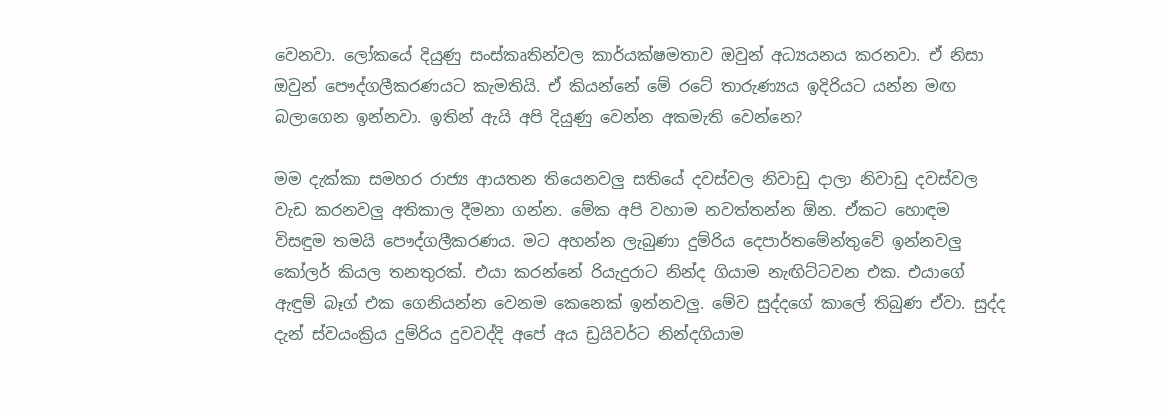වෙනවා. ලෝකයේ දියුණු සංස්කෘතින්වල කාර්යක්ෂමතාව ඔවුන් අධ්‍යයනය කරනවා. ඒ නිසා ඔවුන් පෞද්ගලීකරණයට කැමතියි. ඒ කියන්නේ මේ රටේ තාරුණ්‍යය ඉදිරියට යන්න මඟ බලාගෙන ඉන්නවා. ඉතින් ඇයි අපි දියුණු වෙන්න අකමැති වෙන්නෙ?

මම දැක්කා සමහර රාජ්‍ය ආයතන තියෙනවලු සතියේ දවස්වල නිවාඩු දාලා නිවාඩු දවස්වල වැඩ කරනවලු අතිකාල දීමනා ගන්න. මේක අපි වහාම නවත්තන්න ඕන. ඒකට හොඳම විසඳුම තමයි පෞද්ගලීකරණය. මට අහන්න ලැබුණා දුම්රිය දෙපාර්තමේන්තුවේ ඉන්නවලු කෝලර් කියල තනතුරක්. එයා කරන්නේ රියැදුරාට නින්ද ගියාම නැඟිට්ටවන එක. එයාගේ ඇඳුම් බෑග් එක ගෙනියන්න වෙනම කෙනෙක් ඉන්නවලු. මේව සුද්දගේ කාලේ තිබුණ ඒවා. සුද්ද දැන් ස්වයංක්‍රිය දුම්රිය දුවවද්දි අපේ අය ඩ්‍රයිවර්ට නින්දගියාම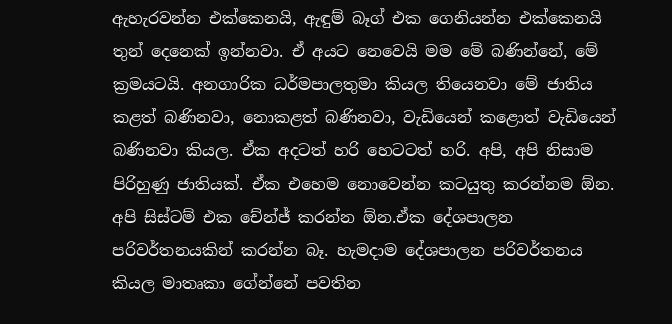ඇහැරවන්න එක්කෙනයි, ඇඳුම් බෑග් එක ගෙනියන්න එක්කෙනයි තුන් දෙනෙක් ඉන්නවා. ඒ අයට නෙවෙයි මම මේ බණින්නේ, මේ ක්‍රමයටයි. අනගාරික ධර්මපාලතුමා කියල තියෙනවා මේ ජාතිය කළත් බණිනවා, නොකළත් බණිනවා, වැඩියෙන් කළොත් වැඩියෙන් බණිනවා කියල. ඒක අදටත් හරි හෙටටත් හරි. අපි, අපි නිසාම පිරිහුණු ජාතියක්. ඒක එහෙම නොවෙන්න කටයුතු කරන්නම ඕන. අපි සිස්ටම් එක චේන්ජ් කරන්න ඕන.ඒක දේශපාලන පරිවර්තනයකින් කරන්න බෑ. හැමදාම දේශපාලන පරිවර්තනය කියල මාතෘකා ගේන්නේ පවතින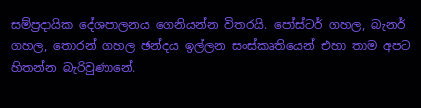සම්ප්‍රදායික දේශපාලනය ගෙනියන්න විතරයි. පෝස්ටර් ගහල, බැනර් ගහල, තොරන් ගහල ඡන්දය ඉල්ලන සංස්කෘතියෙන් එහා තාම අපට හිතන්න බැරිවුණානේ.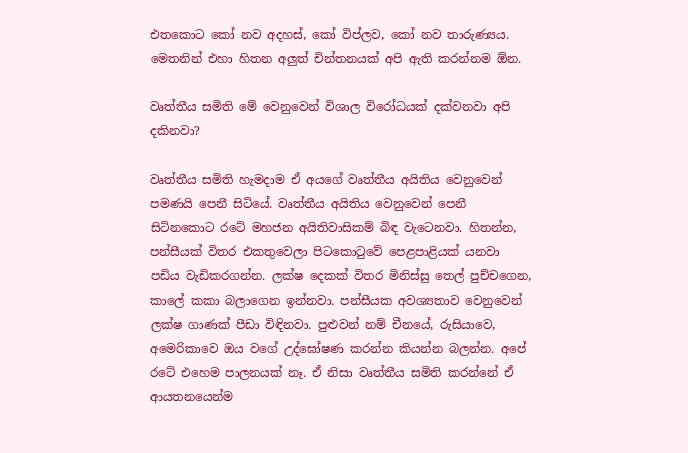එතකොට කෝ නව අදහස්, කෝ විප්ලව, කෝ නව තාරුණ්‍යය. මෙතනින් එහා හිතන අලුත් චින්තනයක් අපි ඇති කරන්නම ඕන.

වෘත්තීය සමිති මේ වෙනුවෙන් විශාල විරෝධයක් දක්වනවා අපි දකිනවා?

වෘත්තීය සමිති හැමදාම ඒ අයගේ වෘත්තීය අයිතිය වෙනුවෙන් පමණයි පෙනී සිටියේ. වෘත්තීය අයිතිය වෙනුවෙන් පෙනී සිටිනකොට රටේ මහජන අයිතිවාසිකම් බිඳ වැටෙනවා. හිතන්න, පන්සීයක් විතර එකතුවෙලා පිටකොටුවේ පෙළපාළියක් යනවා පඩිය වැඩිකරගන්න. ලක්ෂ දෙකක් විතර මිනිස්සු තෙල් පුච්චගෙන, කාලේ කකා බලාගෙන ඉන්නවා. පන්සීයක අවශ්‍යතාව වෙනුවෙන් ලක්ෂ ගාණක් පීඩා විඳිනවා. පුළුවන් නම් චීනයේ, රුසියාවෙ, අමෙරිකාවෙ ඔය වගේ උද්ඝෝෂණ කරන්න කියන්න බලන්න. අපේ රටේ එහෙම පාලනයක් නෑ. ඒ නිසා වෘත්තීය සමිති කරන්නේ ඒ ආයතනයෙන්ම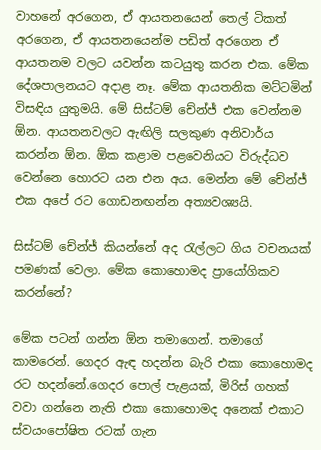වාහනේ අරගෙන, ඒ ආයතනයෙන් තෙල් ටිකත් අරගෙන, ඒ ආයතනයෙන්ම පඩිත් අරගෙන ඒ ආයතනම වලට යවන්න කටයුතු කරන එක. මේක දේශපාලනයට අදාළ නෑ. මේක ආයතනික මට්ටමින් විසඳිය යුතුමයි. මේ සිස්ටම් චේන්ජ් එක වෙන්නම ඕන. ආයතනවලට ඇඟිලි සලකුණ අනිවාර්ය කරන්න ඕන. ඕක කළාම පළවෙනියට විරුද්ධව වෙන්නෙ හොරට යන එන අය. මෙන්න මේ චේන්ජ් එක අපේ රට ගොඩනඟන්න අත්‍යවශ්‍යයි.

සිස්ටම් චේන්ජ් කියන්නේ අද රැල්ලට ගිය වචනයක් පමණක් වෙලා. මේක කොහොමද ප්‍රායෝගිකව කරන්නේ?

මේක පටන් ගන්න ඕන තමාගෙන්. තමාගේ කාමරෙන්. ගෙදර ඇඳ හදන්න බැරි එකා කොහොමද රට හදන්නේ.ගෙදර පොල් පැළයක්, මිරිස් ගහක් වවා ගන්නෙ නැති එකා කොහොමද අනෙක් එකාට ස්වයංපෝෂිත රටක් ගැන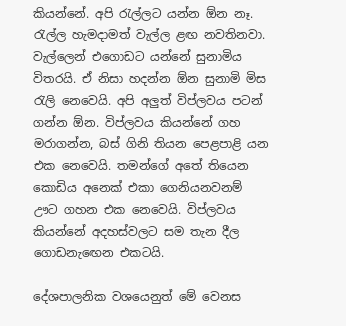කියන්නේ. අපි රැල්ලට යන්න ඕන නෑ. රැල්ල හැමදාමත් වැල්ල ළඟ නවතිනවා. වැල්ලෙන් එගොඩට යන්නේ සුනාමිය විතරයි. ඒ නිසා හදන්න ඕන සුනාමි මිස රැලි නෙවෙයි. අපි අලුත් විප්ලවය පටන් ගන්න ඕන. විප්ලවය කියන්නේ ගහ මරාගන්න, බස් ගිනි තියන පෙළපාළි යන එක නෙවෙයි. තමන්ගේ අතේ තියෙන කොඩිය අනෙක් එකා ගෙනියනවනම් ඌට ගහන එක නෙවෙයි. විප්ලවය කියන්නේ අදහස්වලට සම තැන දීල ගොඩනැඟෙන එකටයි.

දේශපාලනික වශයෙනුත් මේ වෙනස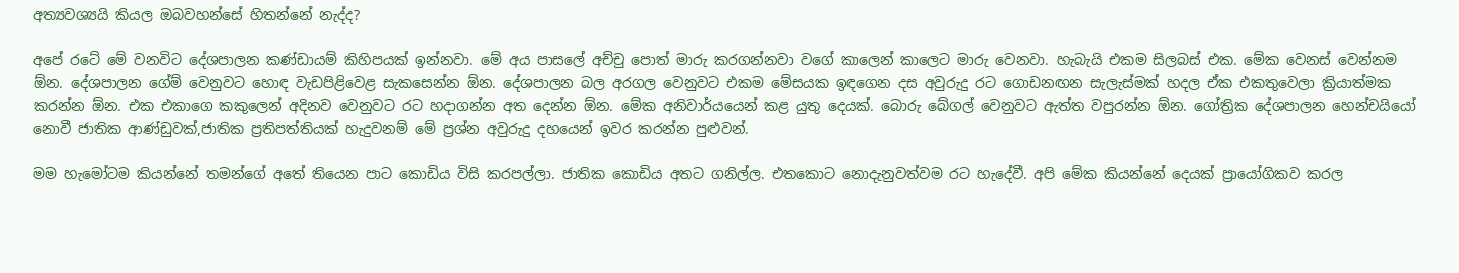අත්‍යවශ්‍යයි කියල ඔබවහන්සේ හිතන්නේ නැද්ද?

අපේ රටේ මේ වනවිට දේශපාලන කණ්ඩායම් කිහිපයක් ඉන්නවා. මේ අය පාසලේ අච්චු පොත් මාරු කරගන්නවා වගේ කාලෙන් කාලෙට මාරු වෙනවා. හැබැයි එකම සිලබස් එක. මේක වෙනස් වෙන්නම ඕන. දේශපාලන ගේම් වෙනුවට හොඳ වැඩපිළිවෙළ සැකසෙන්න ඕන. දේශපාලන බල අරගල වෙනුවට එකම මේසයක ඉඳගෙන දස අවුරුදු රට ගොඩනඟන සැලැස්මක් හදල ඒක එකතුවෙලා ක්‍රියාත්මක කරන්න ඕන. එක එකාගෙ කකුලෙන් අදිනව වෙනුවට රට හදාගන්න අත දෙන්න ඕන. මේක අනිවාර්යයෙන් කළ යුතු දෙයක්. බොරු බේගල් වෙනුවට ඇත්‍ත වපුරන්න ඕන. ගෝත්‍රික දේශපාලන හෙන්චයියෝ නොවී ජාතික ආණ්ඩුවක්,ජාතික ප්‍රතිපත්තියක් හැදුවනම් මේ ප්‍රශ්න අවුරුදු දහයෙන් ඉවර කරන්න පුළුවන්.

මම හැමෝටම කියන්නේ තමන්ගේ අතේ තියෙන පාට කොඩිය විසි කරපල්ලා. ජාතික කොඩිය අතට ගනිල්ල. එතකොට නොදැනුවත්වම රට හැදේවී. අපි මේක කියන්නේ දෙයක් ප්‍රායෝගිකව කරල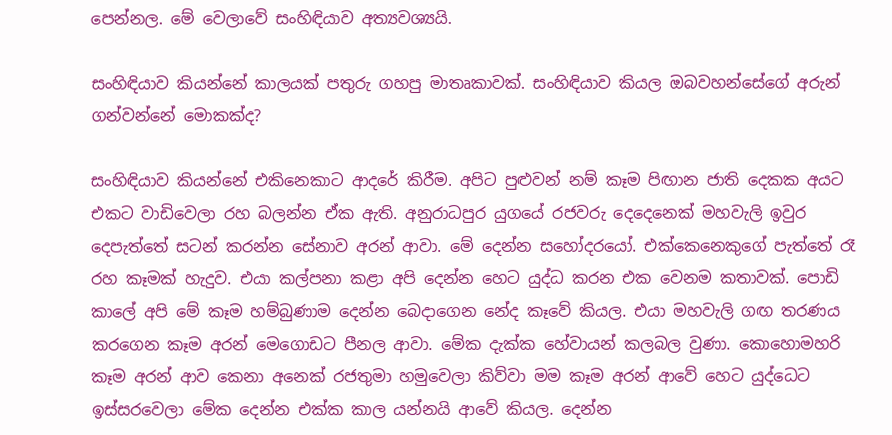පෙන්නල. මේ වෙලාවේ සංහිඳියාව අත්‍යවශ්‍යයි.

සංහිඳියාව කියන්නේ කාලයක් පතුරු ගහපු මාතෘකාවක්. සංහිඳියාව කියල ඔබවහන්සේගේ අරුන් ගන්වන්නේ මොකක්ද?

සංහිඳියාව කියන්නේ එකිනෙකාට ආදරේ කිරීම. අපිට පුළුවන් නම් කෑම පිඟාන ජාති දෙකක අයට එකට වාඩිවෙලා රහ බලන්න ඒක ඇති. අනුරාධපුර යුගයේ රජවරු දෙදෙනෙක් මහවැලි ඉවුර දෙපැත්තේ සටන් කරන්න සේනාව අරන් ආවා. මේ දෙන්න සහෝදරයෝ. එක්කෙනෙකුගේ පැත්තේ රෑ රහ කෑමක් හැදුව. එයා කල්පනා කළා අපි දෙන්න හෙට යුද්ධ කරන එක වෙනම කතාවක්. පොඩි කාලේ අපි මේ කෑම හම්බුණාම දෙන්න බෙදාගෙන නේද කෑවේ කියල. එයා මහවැලි ගඟ තරණය කරගෙන කෑම අරන් මෙගොඩට පීනල ආවා. මේක දැක්ක හේවායන් කලබල වුණා. කොහොමහරි කෑම අරන් ආව කෙනා අනෙක් රජතුමා හමුවෙලා කිව්වා මම කෑම අරන් ආවේ හෙට යුද්ධෙට ඉස්සරවෙලා මේක දෙන්න එක්ක කාල යන්නයි ආවේ කියල. දෙන්න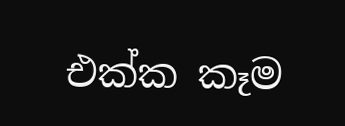එක්ක කෑම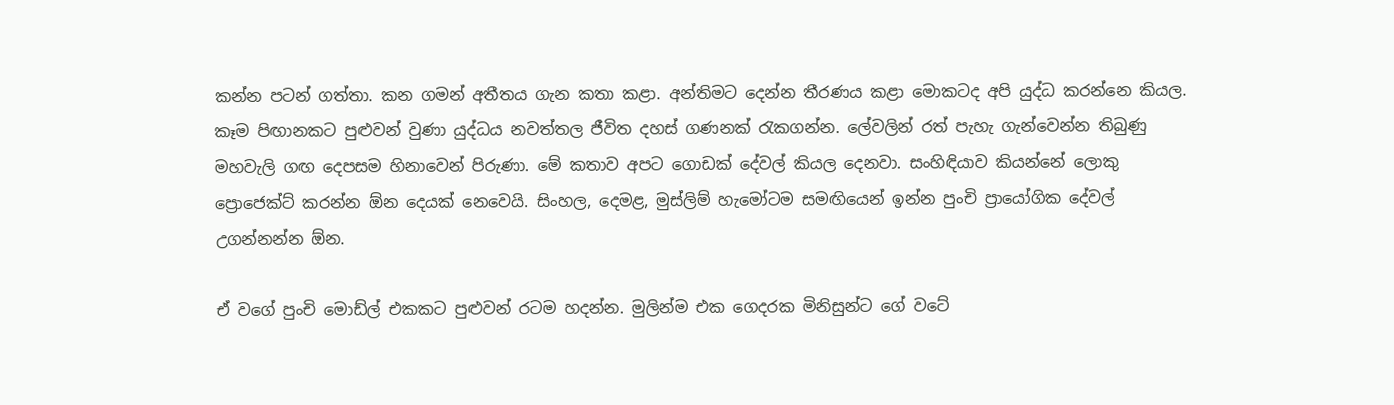කන්න පටන් ගත්තා. කන ගමන් අතීතය ගැන කතා කළා. අන්තිමට දෙන්න තීරණය කළා මොකටද අපි යුද්ධ කරන්නෙ කියල. කෑම පිඟානකට පුළුවන් වුණා යුද්ධය නවත්තල ජීවිත දහස් ගණනක් රැකගන්න. ලේවලින් රත් පැහැ ගැන්වෙන්න තිබුණු මහවැලි ගඟ දෙපසම හිනාවෙන් පිරුණා. මේ කතාව අපට ගොඩක් දේවල් කියල දෙනවා. සංහිඳියාව කියන්නේ ලොකු ප්‍රොජෙක්ට් කරන්න ඕන දෙයක් නෙවෙයි. සිංහල, දෙමළ, මුස්ලිම් හැමෝටම සමඟියෙන් ඉන්න පුංචි ප්‍රායෝගික දේවල් උගන්නන්න ඕන.

ඒ වගේ පුංචි මොඩ්ල් එකකට පුළුවන් රටම හදන්න. මුලින්ම එක ගෙදරක මිනිසුන්ට ගේ වටේ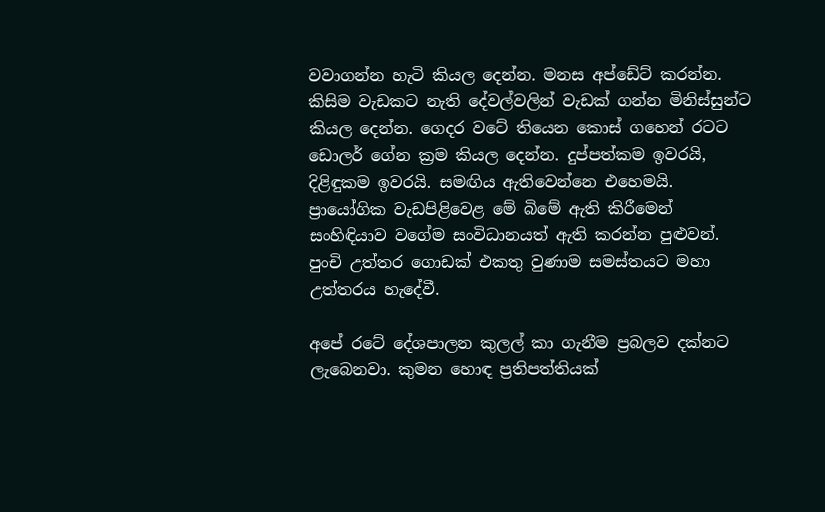වවාගන්න හැටි කියල දෙන්න. මනස අප්ඩේට් කරන්න. කිසිම වැඩකට නැති දේවල්වලින් වැඩක් ගන්න මිනිස්සුන්ට කියල දෙන්න. ගෙදර වටේ තියෙන කොස් ගහෙන් රටට ඩොලර් ගේන ක්‍රම කියල දෙන්න. දුප්පත්කම ඉවරයි, දිළිඳුකම ඉවරයි. සමඟිය ඇතිවෙන්නෙ එහෙමයි. ප්‍රායෝගික වැඩපිළිවෙළ මේ බිමේ ඇති කිරීමෙන් සංහිඳියාව වගේම සංවිධානයත් ඇති කරන්න පුළුවන්. පුංචි උත්තර ගොඩක් එකතු වුණාම සමස්තයට මහා උත්තරය හැදේවී.

අපේ රටේ දේශපාලන කුලල් කා ගැනීම ප්‍රබලව දක්නට ලැබෙනවා. කුමන හොඳ ප්‍රතිපත්තියක්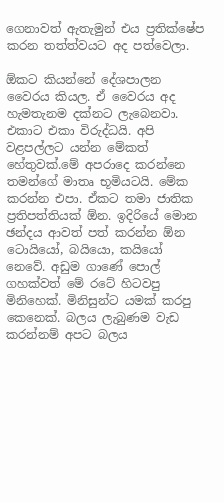ගෙනාවත් ඇතැමුන් එය ප්‍රතික්ෂේප කරන තත්ත්වයට අද පත්වෙලා.

ඕකට කියන්නේ දේශපාලන වෛරය කියල. ඒ වෛරය අද හැමතැනම දක්නට ලැබෙනවා. එකාට එකා විරුද්ධයි. අපි වළපල්ලට යන්න මේකත් හේතුවක්.මේ අපරාදෙ කරන්නෙ තමන්ගේ මාතෘ භූමියටයි. මේක කරන්න එපා. ඒකට තමා ජාතික ප්‍රතිපත්තියක් ඕන. ඉදිරියේ මොන ඡන්දය ආවත් පත් කරන්න ඕන ටොයියෝ, බයියො, කයියෝ නෙවේ. අඩුම ගාණේ පොල් ගහක්වත් මේ රටේ හිටවපු මිනිහෙක්. මිනිසුන්ට යමක් කරපු කෙනෙක්. බලය ලැබුණම වැඩ කරන්නම් අපට බලය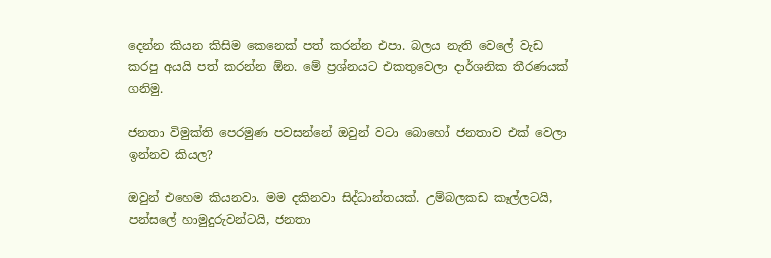දෙන්න කියන කිසිම කෙනෙක් පත් කරන්න එපා. බලය නැති වෙලේ වැඩ කරපු අයයි පත් කරන්න ඕන. මේ ප්‍රශ්නයට එකතුවෙලා දාර්ශනික තීරණයක් ගනිමු.

ජනතා විමුක්ති පෙරමුණ පවසන්නේ ඔවුන් වටා බොහෝ ජනතාව එක් වෙලා ඉන්නව කියල?

ඔවුන් එහෙම කියනවා. මම දකිනවා සිද්ධාන්තයක්. උම්බලකඩ කෑල්ලටයි, පන්සලේ හාමුදුරුවන්ටයි, ජනතා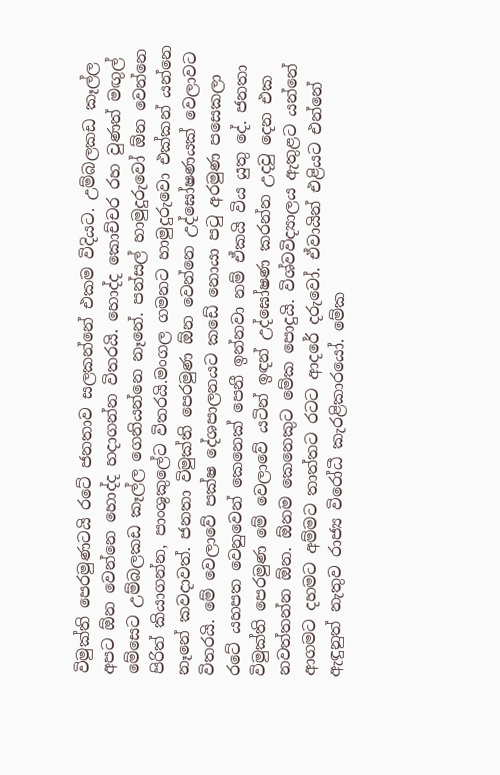විමුක්ති පෙරමුණටයි රටේ ජනතාව සලකන්නේ එකම විදියට. උම්බලකඩ කෑල්ල අපට ඕන වෙන්නෙ හොද්ද හදාගන්න විතරයි. හොද්ද කොච්චර රහ වුණත් මඟුල් මේසෙට උම්බලකඩ කෑල්ල ගෙනියන්නෙ නෑනේ. පන්සල් හාමුදුරුවෝ ඕන වෙන්නෙ පිරිත් කියාගන්න, පාංශුකුලේට විතරයි.මංගල ගමනට හාමුදුරුවො එක්කන් යන්නෙ නෑනේ කවදාවත්. ජනතා විමුක්ති පෙරමුණ ඕන වෙන්නෙ උද්ඝෝෂණයක් වෙලාවට විතරයි. මේ වෙලාවේ පක්ෂ දේශපාලනයට කඩේ නොයා පටු අරමුණ පසෙකලා රටේ යහපත වෙනුවෙන් කෙනෙක් පෙනී ඉන්නවා නම් ඒකයි විය යුතු දේ. ජනතා විමුක්ති පෙරමුණ මේ වෙලාවේ යටින් ඉඳන් උද්ඝෝෂණ කරන්න උදවු දෙන එක නවත්තන්න ඕන. ඕනම කෙනෙකුට මේක පොදුයි. විශ්වවිද්‍යාලය ඇතුළට යන්නේ ආගමට දහමට අම්මට තාත්තට රටට ආදරේ දරුවෝ. ඒවායින් එළියට එන්නේ ඇඳුනුත් නැතුව රාජ්‍ය විරෝධී කැරළිකාරයෝ. මේක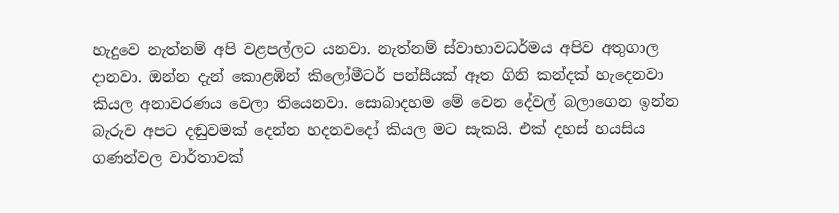හැදුවෙ නැත්නම් අපි වළපල්ලට යනවා. නැත්නම් ස්වාභාවධර්මය අපිව අතුගාල දානවා. ඔන්න දැන් කොළඹින් කිලෝමීටර් පන්සීයක් ඈත ගිනි කන්දක් හැදෙනවා කියල අනාවරණය වෙලා තියෙනවා. සොබාදහම මේ වෙන දේවල් බලාගෙන ඉන්න බැරුව අපට දඬුවමක් දෙන්න හදනවදෝ කියල මට සැකයි. එක් දහස් හයසිය ගණන්වල වාර්තාවක්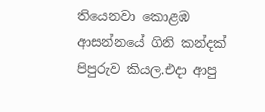තියෙනවා කොළඹ ආසන්නයේ ගිනි කන්දක් පිපුරුව කියල.එදා ආපු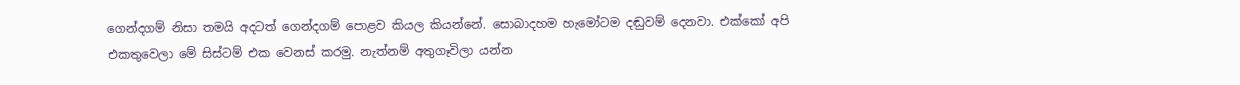ගෙන්දගම් නිසා තමයි අදටත් ගෙන්දගම් පොළව කියල කියන්නේ. සොබාදහම හැමෝටම දඬුවම් දෙනවා. එක්කෝ අපි එකතුවෙලා මේ සිස්ටම් එක වෙනස් කරමු. නැත්නම් අතුගෑවිලා යන්න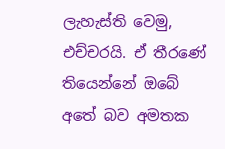ලැහැස්ති වෙමු, එච්චරයි. ඒ තීරණේ තියෙන්නේ ඔබේ අතේ බව අමතක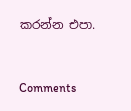කරන්න එපා.


Comments